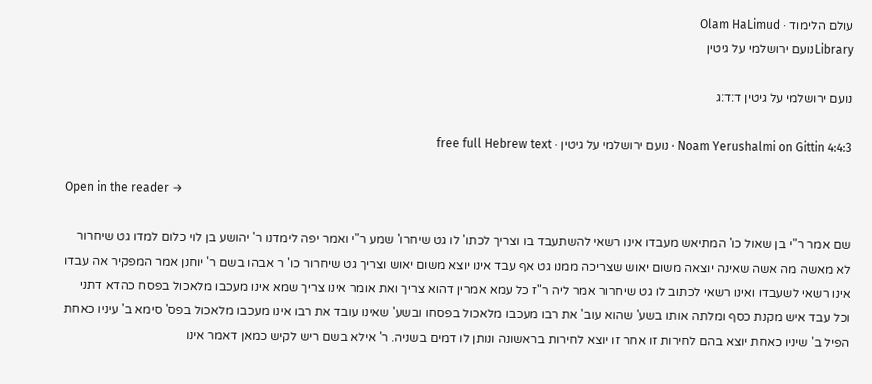עולם הלימוד · Olam HaLimud
Libraryנועם ירושלמי על גיטין

נועם ירושלמי על גיטין ד:ד:ג

Noam Yerushalmi on Gittin 4:4:3 · נועם ירושלמי על גיטין · free full Hebrew text

Open in the reader →

שם אמר ר"י בן שאול כו' המתיאש מעבדו אינו רשאי להשתעבד בו וצריך לכתו' לו גט שיחרו' שמע ר"י ואמר יפה לימדנו ר' יהושע בן לוי כלום למדו גט שיחרור לא מאשה מה אשה שאינה יוצאה משום יאוש שצריכה ממנו גט אף עבד אינו יוצא משום יאוש וצריך גט שיחרור כו' ר אבהו בשם ר' יוחנן אמר המפקיר אה עבדו אינו רשאי לשעבדו ואינו רשאי לכתוב לו גט שיחרור אמר ליה ר"ז כל עמא אמרין דהוא צריך ואת אומר אינו צריך שמא אינו מעכבו מלאכול בפסח כהדא דתני וכל עבד איש מקנת כסף ומלתה אותו בשע' שהוא עוב' את רבו מעכבו מלאכול בפסחו ובשע' שאינו עובד את רבו אינו מעכבו מלאכול בפס' סימא ב' עיניו כאחת הפיל ב' שיניו כאחת יוצא בהם לחירות זו אחר זו יוצא לחירות בראשונה ונותן לו דמים בשניה. ר' אילא בשם ריש לקיש כמאן דאמר אינו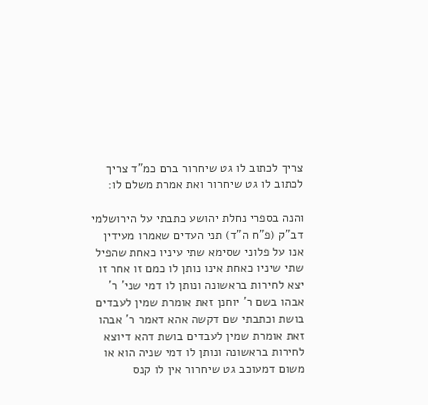צריך לכתוב לו גט שיחרור ברם כמ"ד צריך לכתוב לו גט שיחרור ואת אמרת משלם לו:

והנה בספרי נחלת יהושע כתבתי על הירושלמי דב"ק (פ"ח ה"ד) תני העדים שאמרו מעידין אנו על פלוני שסימא שתי עיניו כאחת שהפיל שתי שיניו כאחת אינו נותן לו כמם זו אחר זו יצא לחירות בראשונה ונותן לו דמי שני' ר' אבהו בשם ר' יוחנן זאת אומרת שמין לעבדים בושת וכתבתי שם דקשה אהא דאמר ר' אבהו זאת אומרת שמין לעבדים בושת דהא דיוצא לחירות בראשונה ונותן לו דמי שניה הוא או משום דמעוכב גט שיחרור אין לו קנס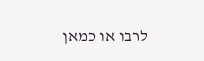לרבו או כמאן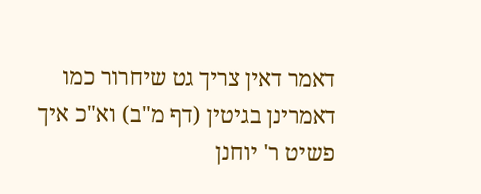דאמר דאין צריך גט שיחרור כמו דאמרינן בגיטין (דף מ"ב) וא"כ איך פשיט ר' יוחנן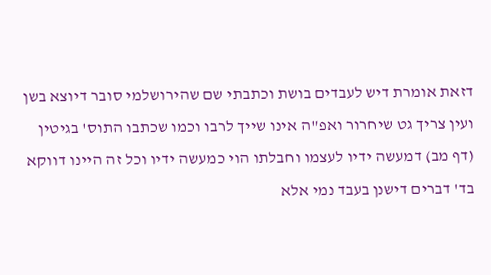דזאת אומרת דיש לעבדים בושת וכתבתי שם שהירושלמי סובר דיוצא בשן ועין צריך גט שיחרור ואפ"ה אינו שייך לרבו וכמו שכתבו התוס' בגיטין (דף מב) דמעשה ידיו לעצמו וחבלתו הוי כמעשה ידיו וכל זה היינו דווקא בד' דברים דישנן בעבד נמי אלא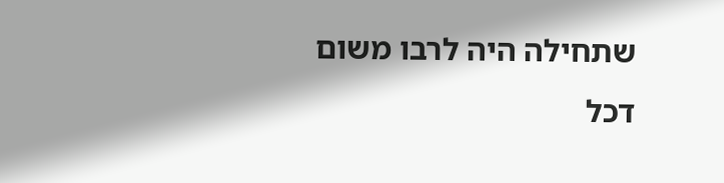שתחילה היה לרבו משום דכל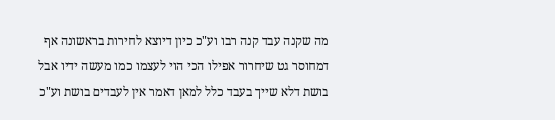מה שקנה עבד קנה רבו וע"כ כיון דיוצא לחירות בראשונה אף דמחוסר גט שיחרור אפילו הכי הוי לעצמו כמו מעשה ידיו אבל בושת דלא שייך בעבד כלל למאן דאמר אין לעבדים בושת וע"כ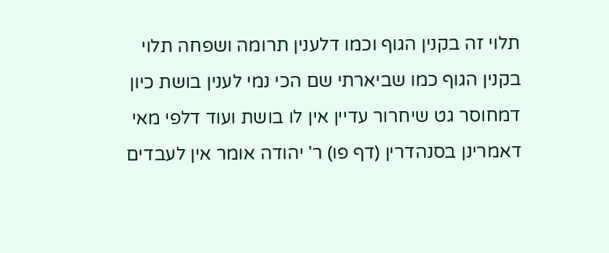תלוי זה בקנין הגוף וכמו דלענין תרומה ושפחה תלוי בקנין הגוף כמו שביארתי שם הכי נמי לענין בושת כיון דמחוסר גט שיחרור עדיין אין לו בושת ועוד דלפי מאי דאמרינן בסנהדרין (דף פו) ר' יהודה אומר אין לעבדים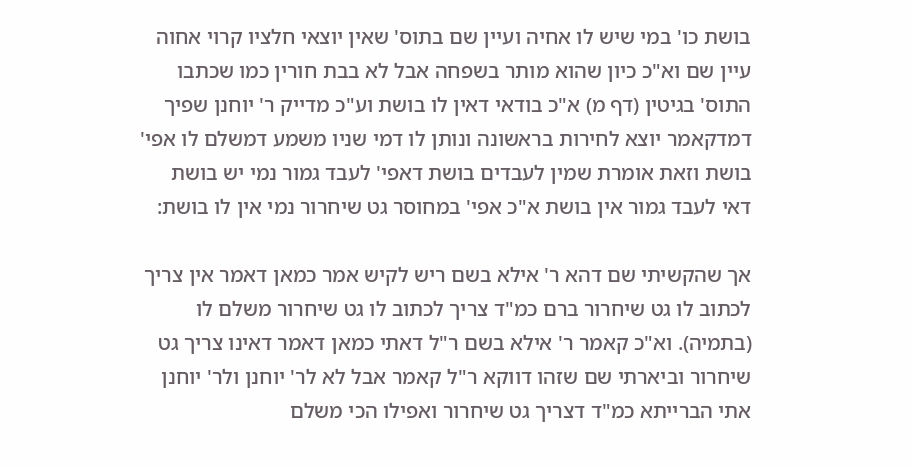בושת כו' במי שיש לו אחיה ועיין שם בתוס' שאין יוצאי חלציו קרוי אחוה עיין שם וא"כ כיון שהוא מותר בשפחה אבל לא בבת חורין כמו שכתבו התוס' בגיטין (דף מ) א"כ בודאי דאין לו בושת וע"כ מדייק ר' יוחנן שפיך דמדקאמר יוצא לחירות בראשונה ונותן לו דמי שניו משמע דמשלם לו אפי' בושת וזאת אומרת שמין לעבדים בושת דאפי' לעבד גמור נמי יש בושת דאי לעבד גמור אין בושת א"כ אפי' במחוסר גט שיחרור נמי אין לו בושת:

אך שהקשיתי שם דהא ר' אילא בשם ריש לקיש אמר כמאן דאמר אין צריך לכתוב לו גט שיחרור ברם כמ"ד צריך לכתוב לו גט שיחרור משלם לו (בתמיה). וא"כ קאמר ר' אילא בשם ר"ל דאתי כמאן דאמר דאינו צריך גט שיחרור וביארתי שם שזהו דווקא ר"ל קאמר אבל לא לר' יוחנן ולר' יוחנן אתי הברייתא כמ"ד דצריך גט שיחרור ואפילו הכי משלם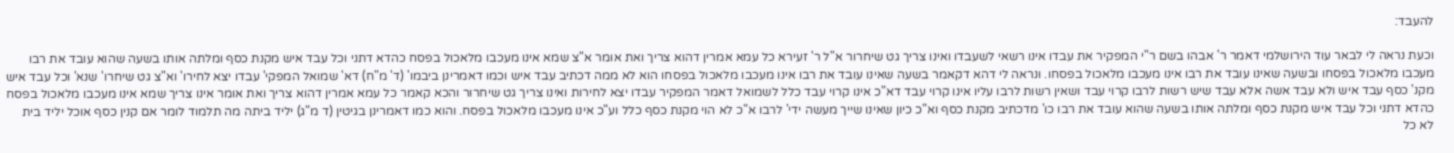להעבד:

וכעת נראה לי לבאר עוד הירושלמי דאמר ר' אבהו בשם ר"י המפקיר את עבדו אינו רשאי לשעבדו ואינו צריך גט שיחרור א"ל ר' זעירא כל עמא אמרין דהוא צריך ואת אומר א"צ שמא אינו מעכבו מלאכול בפסח כהדא דתני וכל עבד איש מקנת כסף ומלתה אותו בשעה שהוא עובד את רבו מעכבו מלאכול בפסחו ובשעה שאינו עובד את רבו אינו מעכבו מלאכול בפסחו. ונראה לי דהא דקאמר בשעה שאינו עובד את רבו אינו מעכבו מלאכול בפסחו הוא לא ממה דכתיב עבד איש וכמו דאמרינן ביבמו' (ד' מ"ח) דא' שמואל המפקי' עבדו יצא לחירו' וא"צ גט שיחרו' שנא' וכל עבד איש מקנ' כסף עבד איש ולא עבד אשה אלא עבד שיש רשות לרבו קרוי עבד ושאין רשות לרבו עליו אינו קרוי עבד דא"כ אינו קרוי עבד כלל לשמואל דאמר המפקיר עבדו יצא לחירות ואינו צריך גט שיחרור והכא קאמר כל עמא אמרין דהוא צריך ואת אומר אינו צריך שמא אינו מעכבו מלאכול בפסח כהדא דתני וכל עבד איש מקנת כסף ומלתה אותו בשעה שהוא עובד את רבו כו' מדכתיב מקנת כסף וא"כ כיון שאינו שייך מעשה ידי' לרבו א"כ לא הוי מקנת כסף כלל וע"כ אינו מעכבו מלאכול בפסח. והוא כמו דאמרינן בגיטין (ד מ"ג) יליד ביתה מה תלמוד לומר אם קנין כסף אוכל יליד בית לא כל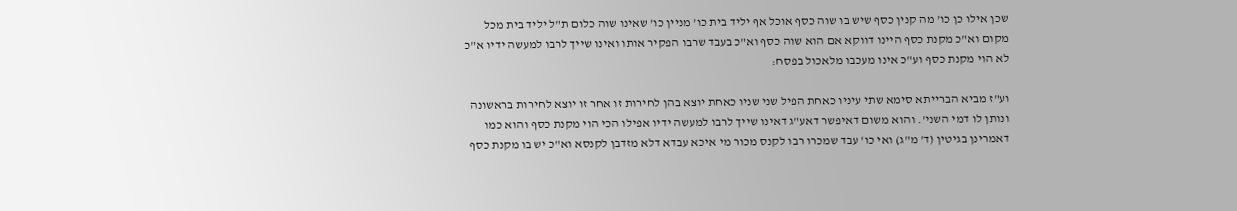שכן אילו כן כו' מה קנין כסף שיש בו שוה כסף אוכל אף יליד בית כו' מניין כו' שאינו שוה כלום ת"ל יליד בית מכל מקום וא"כ מקנת כסף היינו דווקא אם הוא שוה כסף וא"כ בעבד שרבו הפקיר אותו ואינו שייך לרבו למעשה ידיו א"כ לא הוי מקנת כסף וע"כ אינו מעכבו מלאכול בפסח:

וע"ז מביא הברייתא סימא שתי עיניו כאחת הפיל שני שניו כאחת יוצא בהן לחירות זו אחר זו יוצא לחירות בראשונה ונותן לו דמי השני'. והוא משום דאיפשר דאע"ג דאינו שייך לרבו למעשה ידיו אפילו הכי הוי מקנת כסף והוא כמו דאמרינן בגיטין (ד' מ"ג) ואי כו' עבד שמכרו רבו לקנס מכור מי איכא עבדא דלא מזדבן לקנסא וא"כ יש בו מקנת כסף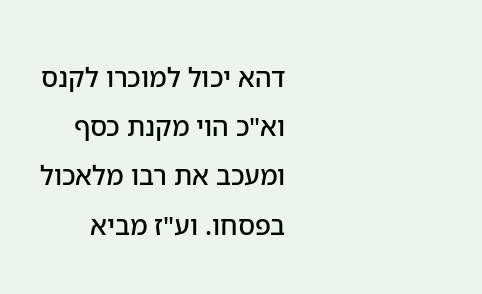דהא יכול למוכרו לקנס וא"כ הוי מקנת כסף ומעכב את רבו מלאכול בפסחו. וע"ז מביא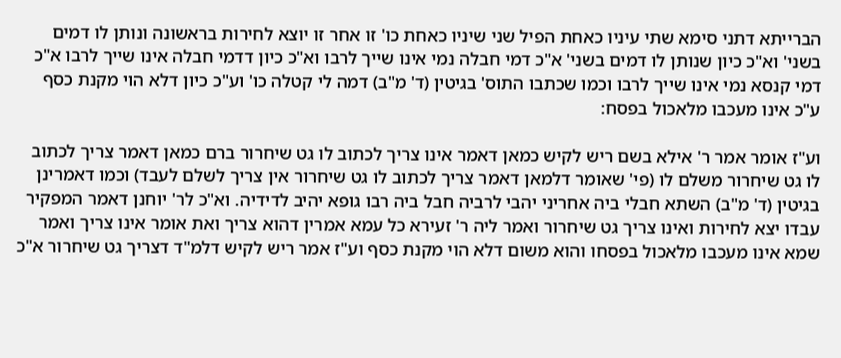הברייתא דתני סימא שתי עיניו כאחת הפיל שני שיניו כאחת כו' זו אחר זו יוצא לחירות בראשונה ונותן לו דמים בשני' וא"כ כיון שנותן לו דמים בשני' א"כ דמי חבלה נמי אינו שייך לרבו וא"כ כיון דדמי חבלה אינו שייך לרבו א"כ דמי קנסא נמי אינו שייך לרבו וכמו שכתבו התוס' בגיטין (ד' מ"ב) דמה לי קטלה כו' וע"כ כיון דלא הוי מקנת כסף ע"כ אינו מעכבו מלאכול בפסח:

וע"ז אומר אמר ר' אילא בשם ריש לקיש כמאן דאמר אינו צריך לכתוב לו גט שיחרור ברם כמאן דאמר צריך לכתוב לו גט שיחרור משלם לו (פי' שאומר דלמאן דאמר צריך לכתוב לו גט שיחרור אין צריך לשלם לעבד) וכמו דאמרינן בגיטין (ד' מ"ב) השתא חבלי ביה אחריני יהבי לרביה חבל ביה רבו גופא יהיב לדידיה. וא"כ לר' יוחנן דאמר המפקיר עבדו יצא לחירות ואינו צריך גט שיחרור ואמר ליה ר' זעירא כל עמא אמרין דהוא צריך ואת אומר אינו צריך ואמר שמא אינו מעכבו מלאכול בפסחו והוא משום דלא הוי מקנת כסף וע"ז אמר ריש לקיש דלמ"ד דצריך גט שיחרור א"כ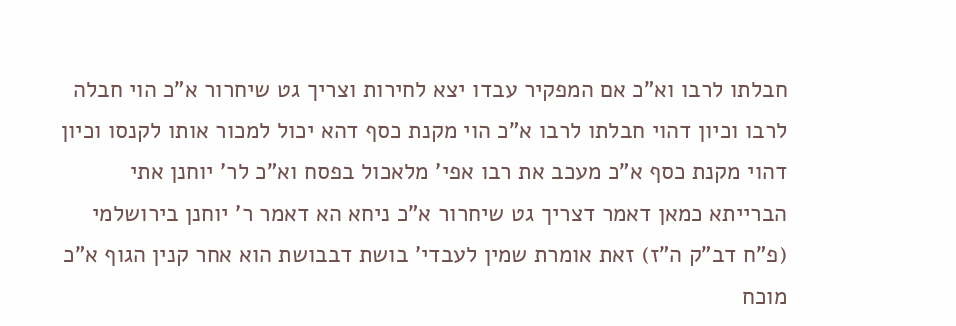חבלתו לרבו וא"כ אם המפקיר עבדו יצא לחירות וצריך גט שיחרור א"כ הוי חבלה לרבו וכיון דהוי חבלתו לרבו א"כ הוי מקנת כסף דהא יכול למכור אותו לקנסו וכיון דהוי מקנת כסף א"כ מעכב את רבו אפי' מלאכול בפסח וא"כ לר' יוחנן אתי הברייתא כמאן דאמר דצריך גט שיחרור א"כ ניחא הא דאמר ר' יוחנן בירושלמי (פ"ח דב"ק ה"ז) זאת אומרת שמין לעבדי' בושת דבבושת הוא אחר קנין הגוף א"כ מוכח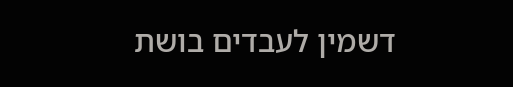דשמין לעבדים בושת